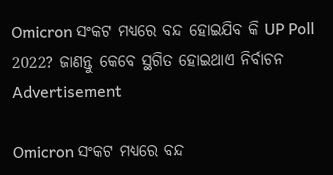Omicron ସଂକଟ ମଧ୍ୟରେ ବନ୍ଦ ହୋଇଯିବ କି UP Poll 2022? ଜାଣନ୍ତୁ କେବେ ସ୍ଥଗିତ ହୋଇଥାଏ ନିର୍ବାଚନ
Advertisement

Omicron ସଂକଟ ମଧ୍ୟରେ ବନ୍ଦ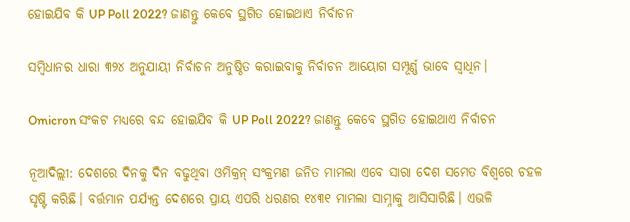ହୋଇଯିବ କି UP Poll 2022? ଜାଣନ୍ତୁ କେବେ ସ୍ଥଗିତ ହୋଇଥାଏ ନିର୍ବାଚନ

ସମ୍ବିଧାନର ଧାରା ୩୨୪ ଅନୁଯାୟୀ ନିର୍ବାଚନ ଅନୁଷ୍ଠିତ କରାଇବାକୁ ନିର୍ବାଚନ ଆୟୋଗ ସମ୍ପୂର୍ଣ୍ଣ ଭାବେ ସ୍ୱାଧିନ।

Omicron ସଂକଟ ମଧ୍ୟରେ ବନ୍ଦ ହୋଇଯିବ କି UP Poll 2022? ଜାଣନ୍ତୁ କେବେ ସ୍ଥଗିତ ହୋଇଥାଏ ନିର୍ବାଚନ

ନୂଆଦିଲ୍ଲୀ: ଦେଶରେ ଦିନକୁ ଦିନ ବଢୁଥିବା ଓମିକ୍ରନ୍ ସଂକ୍ରମଣ ଜନିତ ମାମଲା ଏବେ ସାରା ଦେଶ ସମେତ ବିଶ୍ୱରେ ଚହଳ ସୃଷ୍ଟି କରିଛି। ବର୍ତ୍ତମାନ ପର୍ଯ୍ୟନ୍ତ ଦେଶରେ ପ୍ରାୟ ଏପରି ଧରଣର ୧୪୩୧ ମାମଲା ସାମ୍ନାକୁ ଆସିସାରିଛି। ଏଭଳି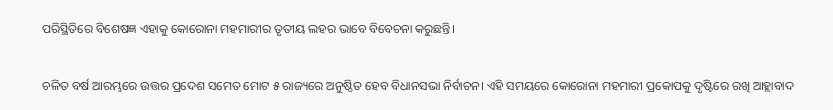ପରିସ୍ଥିତିରେ ବିଶେଷଜ୍ଞ ଏହାକୁ କୋରୋନା ମହମାରୀର ତୃତୀୟ ଲହର ଭାବେ ବିବେଚନା କରୁଛନ୍ତି।

ଚଳିତ ବର୍ଷ ଆରମ୍ଭରେ ଉତ୍ତର ପ୍ରଦେଶ ସମେତ ମୋଟ ୫ ରାଜ୍ୟରେ ଅନୁଷ୍ଠିତ ହେବ ବିଧାନସଭା ନିର୍ବାଚନ। ଏହି ସମୟରେ କୋରୋନା ମହମାରୀ ପ୍ରକୋପକୁ ଦୃଷ୍ଟିରେ ରଖି ଆହ୍ଲାବାଦ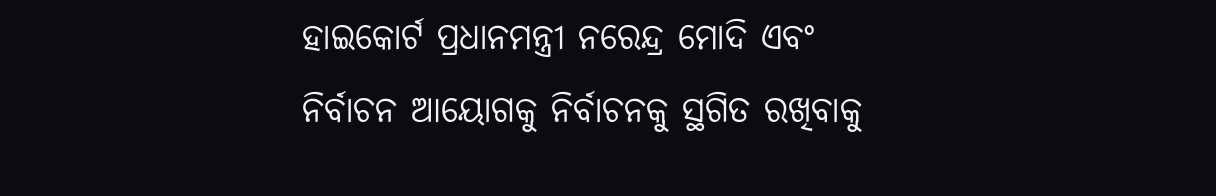ହାଇକୋର୍ଟ ପ୍ରଧାନମନ୍ତ୍ରୀ ନରେନ୍ଦ୍ର ମୋଦି ଏବଂ ନିର୍ବାଚନ ଆୟୋଗକୁ ନିର୍ବାଚନକୁ ସ୍ଥଗିତ ରଖିବାକୁ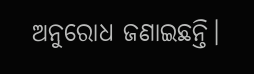ଅନୁରୋଧ ଜଣାଇଛନ୍ତି।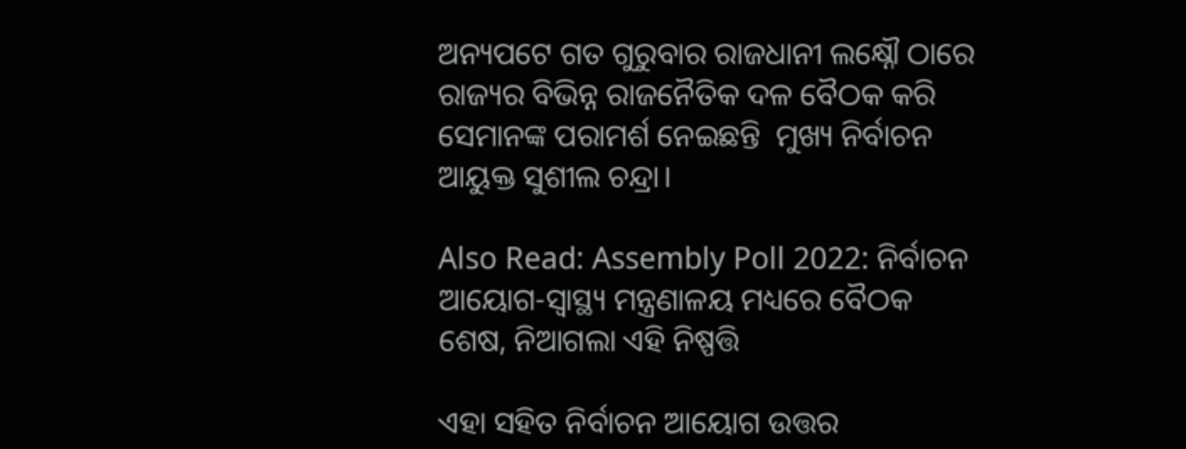ଅନ୍ୟପଟେ ଗତ ଗୁରୁବାର ରାଜଧାନୀ ଲକ୍ଷ୍ନୌ ଠାରେ ରାଜ୍ୟର ବିଭିନ୍ନ ରାଜନୈତିକ ଦଳ ବୈଠକ କରି ସେମାନଙ୍କ ପରାମର୍ଶ ନେଇଛନ୍ତି  ମୁଖ୍ୟ ନିର୍ବାଚନ ଆୟୁକ୍ତ ସୁଶୀଲ ଚନ୍ଦ୍ରା।

Also Read: Assembly Poll 2022: ନିର୍ବାଚନ ଆୟୋଗ-ସ୍ୱାସ୍ଥ୍ୟ ମନ୍ତ୍ରଣାଳୟ ମଧ୍ୟରେ ବୈଠକ ଶେଷ, ନିଆଗଲା ଏହି ନିଷ୍ପତ୍ତି

ଏହା ସହିତ ନିର୍ବାଚନ ଆୟୋଗ ଉତ୍ତର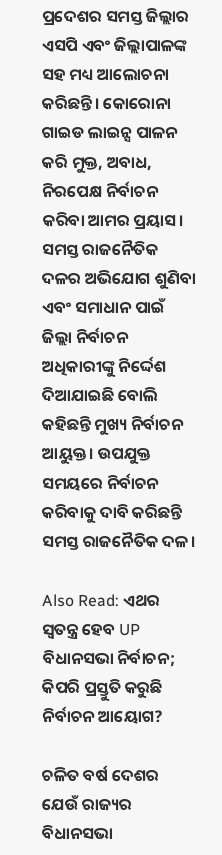ପ୍ରଦେଶର ସମସ୍ତ ଜିଲ୍ଲାର ଏସପି ଏବଂ ଜିଲ୍ଲାପାଳଙ୍କ ସହ ମଧ୍ୟ ଆଲୋଚନା କରିଛନ୍ତି। କୋରୋନା ଗାଇଡ ଲାଇନ୍ସ ପାଳନ କରି ମୁକ୍ତ, ଅବାଧ, ନିରପେକ୍ଷ ନିର୍ବାଚନ କରିବା ଆମର ପ୍ରୟାସ। ସମସ୍ତ ରାଜନୈତିକ ଦଳର ଅଭିଯୋଗ ଶୁଣିବା ଏବଂ ସମାଧାନ ପାଇଁ ଜିଲ୍ଲା ନିର୍ବାଚନ ଅଧିକାରୀଙ୍କୁ ନିର୍ଦ୍ଦେଶ ଦିଆଯାଇଛି ବୋଲି କହିଛନ୍ତି ମୁଖ୍ୟ ନିର୍ବାଚନ ଆୟୁକ୍ତ। ଉପଯୁକ୍ତ ସମୟରେ ନିର୍ବାଚନ କରିବାକୁ ଦାବି କରିଛନ୍ତି ସମସ୍ତ ରାଜନୈତିକ ଦଳ।

Also Read: ଏଥର ସ୍ୱତନ୍ତ୍ର ହେବ UP ବିଧାନସଭା ନିର୍ବାଚନ; କିପରି ପ୍ରସ୍ତୁତି କରୁଛି ନିର୍ବାଚନ ଆୟୋଗ?

ଚଳିତ ବର୍ଷ ଦେଶର ଯେଉଁ ରାଜ୍ୟର ବିଧାନସଭା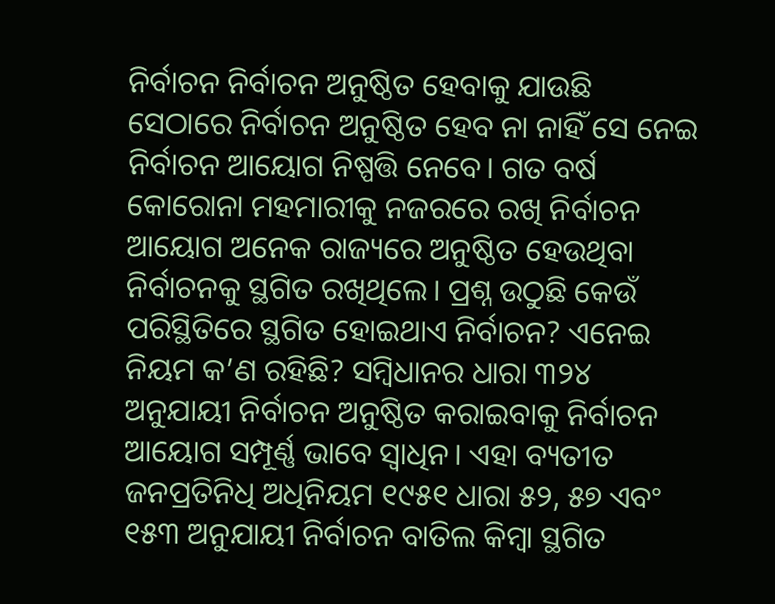ନିର୍ବାଚନ ନିର୍ବାଚନ ଅନୁଷ୍ଠିତ ହେବାକୁ ଯାଉଛି ସେଠାରେ ନିର୍ବାଚନ ଅନୁଷ୍ଠିତ ହେବ ନା ନାହିଁ ସେ ନେଇ ନିର୍ବାଚନ ଆୟୋଗ ନିଷ୍ପତ୍ତି ନେବେ। ଗତ ବର୍ଷ କୋରୋନା ମହମାରୀକୁ ନଜରରେ ରଖି ନିର୍ବାଚନ ଆୟୋଗ ଅନେକ ରାଜ୍ୟରେ ଅନୁଷ୍ଠିତ ହେଉଥିବା ନିର୍ବାଚନକୁ ସ୍ଥଗିତ ରଖିଥିଲେ। ପ୍ରଶ୍ନ ଉଠୁଛି କେଉଁ ପରିସ୍ଥିତିରେ ସ୍ଥଗିତ ହୋଇଥାଏ ନିର୍ବାଚନ? ଏନେଇ ନିୟମ କ’ଣ ରହିଛି? ସମ୍ବିଧାନର ଧାରା ୩୨୪ ଅନୁଯାୟୀ ନିର୍ବାଚନ ଅନୁଷ୍ଠିତ କରାଇବାକୁ ନିର୍ବାଚନ ଆୟୋଗ ସମ୍ପୂର୍ଣ୍ଣ ଭାବେ ସ୍ୱାଧିନ। ଏହା ବ୍ୟତୀତ ଜନପ୍ରତିନିଧି ଅଧିନିୟମ ୧୯୫୧ ଧାରା ୫୨, ୫୭ ଏବଂ ୧୫୩ ଅନୁଯାୟୀ ନିର୍ବାଚନ ବାତିଲ କିମ୍ବା ସ୍ଥଗିତ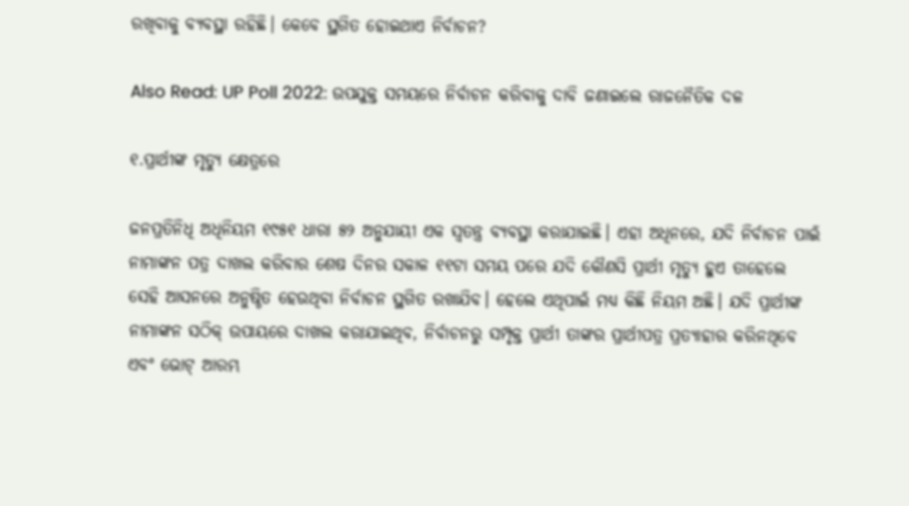ରଖିବାକୁ ବ୍ୟବସ୍ଥା ରହିଛି। କେବେ ସ୍ଥଗିତ ହୋଇଥାଏ ନିର୍ବାଚନ?

Also Read: UP Poll 2022: ଉପଯୁକ୍ତ ସମୟରେ ନିର୍ବାଚନ କରିବାକୁ ଦାବି ଜଣାଇଲେ ରାଜନୈତିକ ଦଳ

୧.ପ୍ରାର୍ଥୀଙ୍କ ମୃତ୍ୟୁ କ୍ଷେତ୍ରରେ

ଜନପ୍ରତିନିଧି ଅଧିନିୟମ ୧୯୫୧ ଧାରା ୫୨ ଅନୁଯାୟୀ ଏକ ସ୍ୱତନ୍ତ୍ର ବ୍ୟବସ୍ଥା କରାଯାଇଛି। ଏହା ଅଧିନରେ, ଯଦି ନିର୍ବାଚନ ପାଇଁ ନାମାଙ୍କନ ପତ୍ର ଦାଖଲ କରିବାର ଶେଷ ଦିନର ସକାଳ ୧୧ଟା ସମୟ ପରେ ଯଦି କୌଣସି ପ୍ରାର୍ଥୀ ମୃତ୍ୟୁ ହୁଏ ତାହେଲେ ସେହି ଆସନରେ ଅନୁଷ୍ଠିତ ହେଉଥିବା ନିର୍ବାଚନ ସ୍ଥଗିତ ରଖାଯିବ। ହେଲେ ଏଥିପାଇଁ ମଧ୍ୟ କିଛି ନିୟମ ଅଛି। ଯଦି ପ୍ରାର୍ଥୀଙ୍କ ନାମାଙ୍କନ ସଠିକ୍ ଉପାୟରେ ଦାଖଲ କରାଯାଇଥିବ, ନିର୍ବାଚନରୁ ସମ୍ପୃକ୍ତ ପ୍ରାର୍ଥୀ ତାଙ୍କର ପ୍ରାର୍ଥୀପତ୍ର ପ୍ରତ୍ୟାହାର କରିନଥିବେ ଏବଂ ଭୋଟ୍ ଆରମ୍ଭ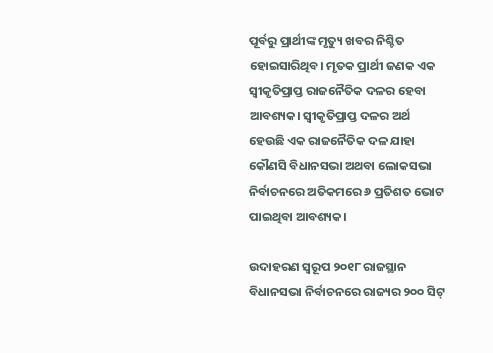ପୂର୍ବରୁ ପ୍ରାର୍ଥୀଙ୍କ ମୃତ୍ୟୁ ଖବର ନିଶ୍ଚିତ ହୋଇସାରିଥିବ। ମୃତକ ପ୍ରାର୍ଥୀ ଜଣକ ଏକ ସ୍ୱୀକୃତିପ୍ରାପ୍ତ ରାଜନୈତିକ ଦଳର ହେବା ଆବଶ୍ୟକ। ସ୍ୱୀକୃତିପ୍ରାପ୍ତ ଦଳର ଅର୍ଥ ହେଉଛି ଏକ ରାଜନୈତିକ ଦଳ ଯାହା କୌଣସି ବିଧାନସଭା ଅଥବା ଲୋକସଭା ନିର୍ବାଚନରେ ଅତିକମରେ ୬ ପ୍ରତିଶତ ଭୋଟ ପାଇଥିବା ଆବଶ୍ୟକ।

ଉଦାହରଣ ସ୍ୱରୂପ ୨୦୧୮ ରାଜସ୍ଥାନ ବିଧାନସଭା ନିର୍ବାଚନରେ ରାଜ୍ୟର ୨୦୦ ସିଟ୍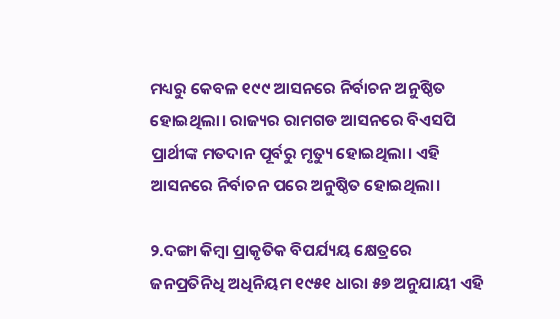ମଧ୍ୟରୁ କେବଳ ୧୯୯ ଆସନରେ ନିର୍ବାଚନ ଅନୁଷ୍ଠିତ ହୋଇଥିଲା। ରାଜ୍ୟର ରାମଗଡ ଆସନରେ ବିଏସପି ପ୍ରାର୍ଥୀଙ୍କ ମତଦାନ ପୂର୍ବରୁ ମୃତ୍ୟୁ ହୋଇଥିଲା। ଏହି ଆସନରେ ନିର୍ବାଚନ ପରେ ଅନୁଷ୍ଠିତ ହୋଇଥିଲା।

୨.ଦଙ୍ଗା କିମ୍ବା ପ୍ରାକୃତିକ ବିପର୍ଯ୍ୟୟ କ୍ଷେତ୍ରରେ
ଜନପ୍ରତିନିଧି ଅଧିନିୟମ ୧୯୫୧ ଧାରା ୫୭ ଅନୁଯାୟୀ ଏହି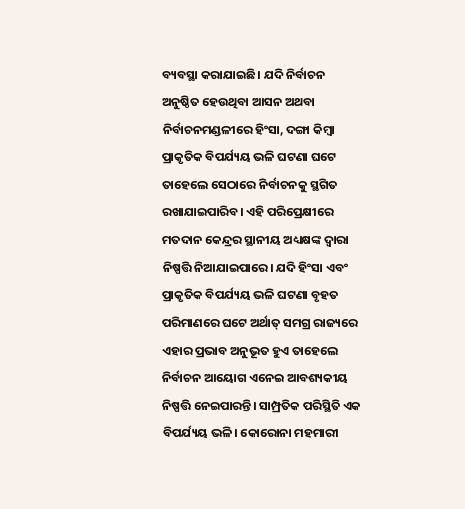ବ୍ୟବସ୍ଥା କରାଯାଇଛି। ଯଦି ନିର୍ବାଚନ ଅନୁଷ୍ଠିତ ହେଉଥିବା ଆସନ ଅଥବା ନିର୍ବାଚନମଣ୍ଡଳୀରେ ହିଂସା, ଦଙ୍ଗା କିମ୍ବା ପ୍ରାକୃତିକ ବିପର୍ଯ୍ୟୟ ଭଳି ଘଟଣା ଘଟେ ତାହେଲେ ସେଠାରେ ନିର୍ବାଚନକୁ ସ୍ଥଗିତ ରଖାଯାଇପାରିବ। ଏହି ପରିପ୍ରେକ୍ଷୀରେ ମତଦାନ କେନ୍ଦ୍ରର ସ୍ଥାନୀୟ ଅଧ୍ୟକ୍ଷଙ୍କ ଦ୍ୱାରା ନିଷ୍ପତ୍ତି ନିଆଯାଇପାରେ। ଯଦି ହିଂସା ଏବଂ ପ୍ରାକୃତିକ ବିପର୍ଯ୍ୟୟ ଭଳି ଘଟଣା ବୃହତ ପରିମାଣରେ ଘଟେ ଅର୍ଥାତ୍ ସମଗ୍ର ରାଜ୍ୟରେ ଏହାର ପ୍ରଭାବ ଅନୁଭୂତ ହୁଏ ତାହେଲେ ନିର୍ବାଚନ ଆୟୋଗ ଏନେଇ ଆବଶ୍ୟକୀୟ ନିଷ୍ପତ୍ତି ନେଇପାରନ୍ତି। ସାମ୍ପ୍ରତିକ ପରିସ୍ଥିତି ଏକ ବିପର୍ଯ୍ୟୟ ଭଳି। କୋରୋନା ମହମାରୀ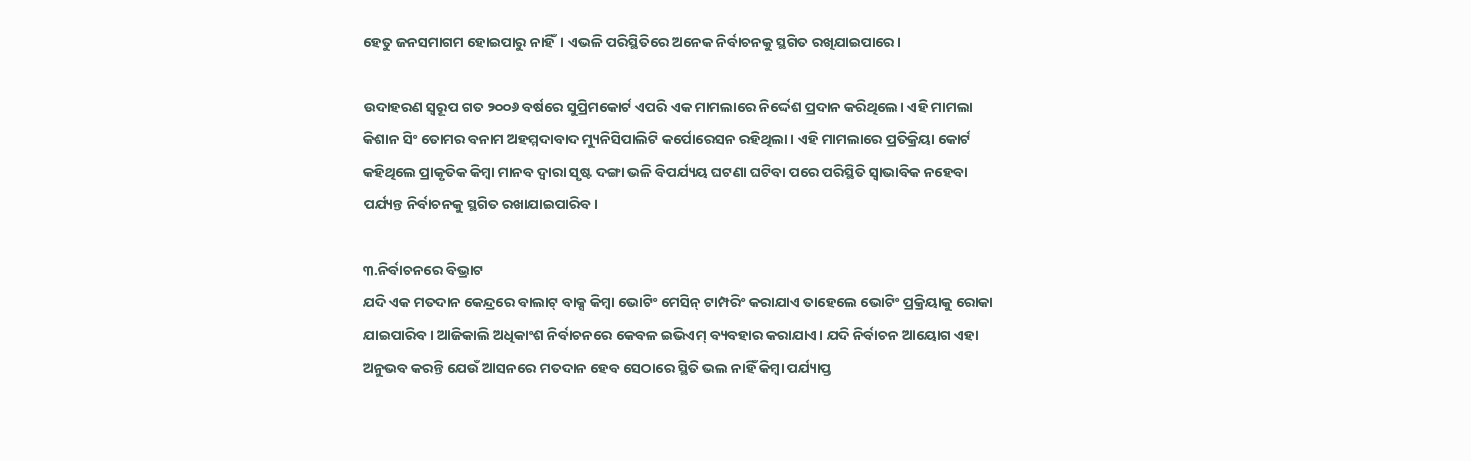ହେତୁ ଜନସମାଗମ ହୋଇପାରୁ ନାହିଁ। ଏଭଳି ପରିସ୍ଥିତିରେ ଅନେକ ନିର୍ବାଚନକୁ ସ୍ଥଗିତ ରଖିଯାଇପାରେ।

ଉଦାହରଣ ସ୍ୱରୂପ ଗତ ୨୦୦୬ ବର୍ଷରେ ସୁପ୍ରିମକୋର୍ଟ ଏପରି ଏକ ମାମଲାରେ ନିର୍ଦ୍ଦେଶ ପ୍ରଦାନ କରିଥିଲେ। ଏହି ମାମଲା କିଶାନ ସିଂ ତୋମର ବନାମ ଅହମ୍ମଦାବାଦ ମ୍ୟୁନିସିପାଲିଟି କର୍ପୋରେସନ ରହିଥିଲା। ଏହି ମାମଲାରେ ପ୍ରତିକ୍ରିୟା କୋର୍ଟ କହିଥିଲେ ପ୍ରାକୃତିକ କିମ୍ବା ମାନବ ଦ୍ୱାରା ସୃଷ୍ଟ ଦଙ୍ଗା ଭଳି ବିପର୍ଯ୍ୟୟ ଘଟଣା ଘଟିବା ପରେ ପରିସ୍ଥିତି ସ୍ୱାଭାବିକ ନହେବା ପର୍ଯ୍ୟନ୍ତ ନିର୍ବାଚନକୁ ସ୍ଥଗିତ ରଖାଯାଇପାରିବ।

୩.ନିର୍ବାଚନରେ ବିଭ୍ରାଟ
ଯଦି ଏକ ମତଦାନ କେନ୍ଦ୍ରରେ ବାଲାଟ୍ ବାକ୍ସ କିମ୍ବା ଭୋଟିଂ ମେସିନ୍ ଟାମ୍ପରିଂ କରାଯାଏ ତାହେଲେ ଭୋଟିଂ ପ୍ରକ୍ରିୟାକୁ ରୋକା ଯାଇପାରିବ। ଆଜିକାଲି ଅଧିକାଂଶ ନିର୍ବାଚନରେ କେବଳ ଇଭିଏମ୍ ବ୍ୟବହାର କରାଯାଏ। ଯଦି ନିର୍ବାଚନ ଆୟୋଗ ଏହା ଅନୁଭବ କରନ୍ତି ଯେଉଁ ଆସନରେ ମତଦାନ ହେବ ସେଠାରେ ସ୍ଥିତି ଭଲ ନାହିଁ କିମ୍ବା ପର୍ଯ୍ୟାପ୍ତ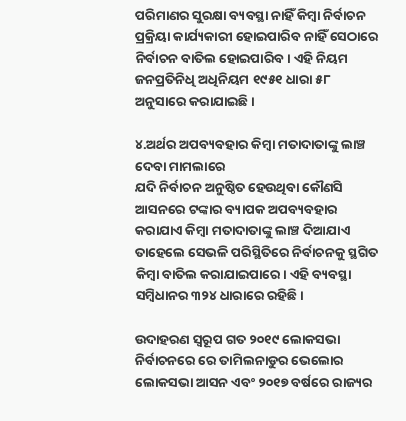ପରିମାଣର ସୁରକ୍ଷା ବ୍ୟବସ୍ଥା ନାହିଁ କିମ୍ବା ନିର୍ବାଚନ ପ୍ରକ୍ରିୟା କାର୍ଯ୍ୟକାରୀ ହୋଇପାରିବ ନାହିଁ ସେଠାରେ ନିର୍ବାଚନ ବାତିଲ ହୋଇପାରିବ। ଏହି ନିୟମ ଜନପ୍ରତିନିଧି ଅଧିନିୟମ ୧୯୫୧ ଧାରା ୫୮ ଅନୁସାରେ କରାଯାଇଛି।

୪.ଅର୍ଥର ଅପବ୍ୟବହାର କିମ୍ବା ମତାଦାତାଙ୍କୁ ଲାଞ୍ଚ ଦେବା ମାମଲାରେ
ଯଦି ନିର୍ବାଚନ ଅନୁଷ୍ଠିତ ହେଉଥିବା କୌଣସି ଆସନରେ ଟଙ୍କାର ବ୍ୟାପକ ଅପବ୍ୟବହାର କରାଯାଏ କିମ୍ବା ମତାଦାତାଙ୍କୁ ଲାଞ୍ଚ ଦିଆଯାଏ ତାହେଲେ ସେଭଳି ପରିସ୍ଥିତିରେ ନିର୍ବାଚନକୁ ସ୍ଥଗିତ କିମ୍ବା ବାତିଲ କରାଯାଇପାରେ। ଏହି ବ୍ୟବସ୍ଥା ସମ୍ବିଧାନର ୩୨୪ ଧାରାରେ ରହିଛି।

ଉଦାହରଣ ସ୍ୱରୂପ ଗତ ୨୦୧୯ ଲୋକସଭା ନିର୍ବାଚନରେ ରେ ତାମିଲନାଡୁର ଭେଲୋର ଲୋକସଭା ଆସନ ଏବଂ ୨୦୧୭ ବର୍ଷରେ ରାଜ୍ୟର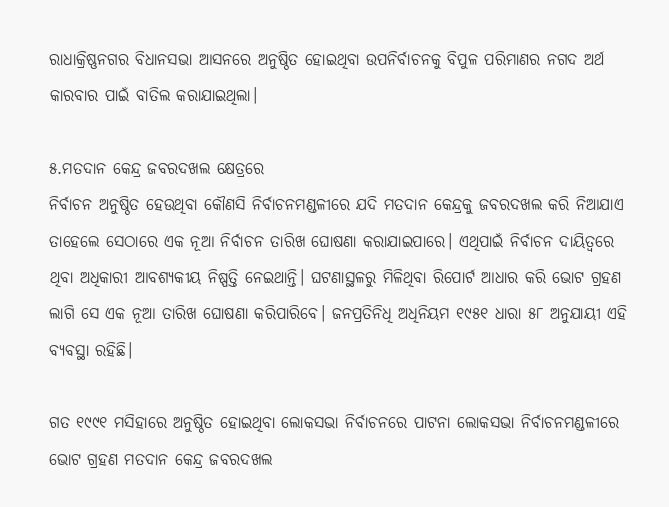ରାଧାକ୍ରିଷ୍ଣନଗର ବିଧାନସଭା ଆସନରେ ଅନୁଷ୍ଠିତ ହୋଇଥିବା ଉପନିର୍ବାଚନକୁ ବିପୁଳ ପରିମାଣର ନଗଦ ଅର୍ଥ କାରବାର ପାଇଁ ବାତିଲ କରାଯାଇଥିଲା।

୫.ମତଦାନ କେନ୍ଦ୍ର ଜବରଦଖଲ କ୍ଷେତ୍ରରେ
ନିର୍ବାଚନ ଅନୁଷ୍ଠିତ ହେଉଥିବା କୌଣସି ନିର୍ବାଚନମଣ୍ଡଳୀରେ ଯଦି ମତଦାନ କେନ୍ଦ୍ରକୁ ଜବରଦଖଲ କରି ନିଆଯାଏ ତାହେଲେ ସେଠାରେ ଏକ ନୂଆ ନିର୍ବାଚନ ତାରିଖ ଘୋଷଣା କରାଯାଇପାରେ। ଏଥିପାଇଁ ନିର୍ବାଚନ ଦାୟିତ୍ୱରେ ଥିବା ଅଧିକାରୀ ଆବଶ୍ୟକୀୟ ନିଷ୍ପତ୍ତି ନେଇଥାନ୍ତି। ଘଟଣାସ୍ଥଳରୁ ମିଳିଥିବା ରିପୋର୍ଟ ଆଧାର କରି ଭୋଟ ଗ୍ରହଣ ଲାଗି ସେ ଏକ ନୂଆ ତାରିଖ ଘୋଷଣା କରିପାରିବେ। ଜନପ୍ରତିନିଧି ଅଧିନିୟମ ୧୯୫୧ ଧାରା ୫୮ ଅନୁଯାୟୀ ଏହି ବ୍ୟବସ୍ଥା ରହିଛି।

ଗତ ୧୯୯୧ ମସିହାରେ ଅନୁଷ୍ଠିତ ହୋଇଥିବା ଲୋକସଭା ନିର୍ବାଚନରେ ପାଟନା ଲୋକସଭା ନିର୍ବାଚନମଣ୍ଡଳୀରେ ଭୋଟ ଗ୍ରହଣ ମତଦାନ କେନ୍ଦ୍ର ଜବରଦଖଲ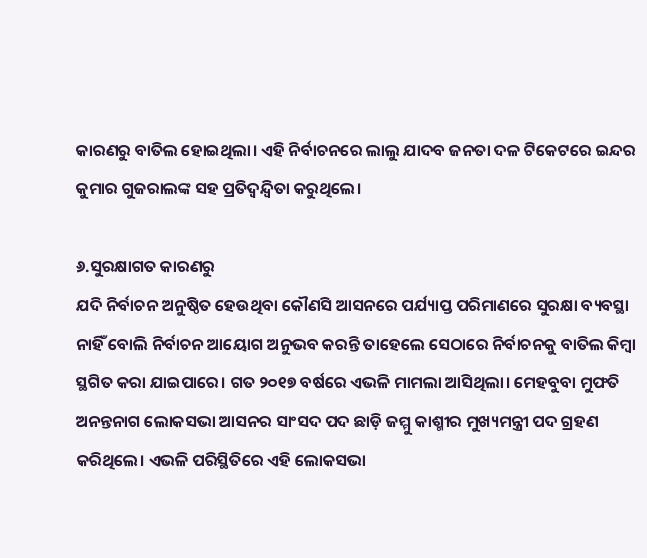କାରଣରୁ ବାତିଲ ହୋଇଥିଲା। ଏହି ନିର୍ବାଚନରେ ଲାଲୁ ଯାଦବ ଜନତା ଦଳ ଟିକେଟରେ ଇନ୍ଦର କୁମାର ଗୁଜରାଲଙ୍କ ସହ ପ୍ରତିଦ୍ୱନ୍ଦ୍ୱିତା କରୁଥିଲେ।

୬.ସୁରକ୍ଷାଗତ କାରଣରୁ
ଯଦି ନିର୍ବାଚନ ଅନୁଷ୍ଠିତ ହେଉଥିବା କୌଣସି ଆସନରେ ପର୍ଯ୍ୟାପ୍ତ ପରିମାଣରେ ସୁରକ୍ଷା ବ୍ୟବସ୍ଥା ନାହିଁ ବୋଲି ନିର୍ବାଚନ ଆୟୋଗ ଅନୁଭବ କରନ୍ତି ତାହେଲେ ସେଠାରେ ନିର୍ବାଚନକୁ ବାତିଲ କିମ୍ବା ସ୍ଥଗିତ କରା ଯାଇପାରେ। ଗତ ୨୦୧୭ ବର୍ଷରେ ଏଭଳି ମାମଲା ଆସିଥିଲା। ମେହବୁବା ମୁଫତି ଅନନ୍ତନାଗ ଲୋକସଭା ଆସନର ସାଂସଦ ପଦ ଛାଡ଼ି ଜମ୍ମୁ କାଶ୍ମୀର ମୁଖ୍ୟମନ୍ତ୍ରୀ ପଦ ଗ୍ରହଣ କରିଥିଲେ। ଏଭଳି ପରିସ୍ଥିତିରେ ଏହି ଲୋକସଭା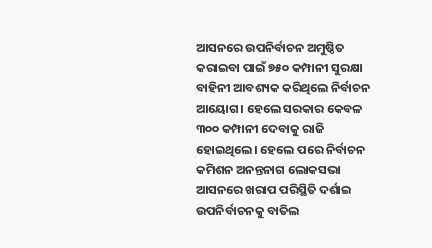ଆସନରେ ଉପନିର୍ବାଚନ ଅମୁଷ୍ଠିତ କରାଇବା ପାଇଁ ୭୫୦ କମ୍ପାନୀ ସୁରକ୍ଷା ବାହିନୀ ଆବଶ୍ୟକ କରିଥିଲେ ନିର୍ବାଚନ ଆୟୋଗ। ହେଲେ ସରକାର କେବଳ ୩୦୦ କମ୍ପାନୀ ଦେବାକୁ ରାଜି ହୋଇଥିଲେ। ହେଲେ ପରେ ନିର୍ବାଚନ କମିଶନ ଅନନ୍ତନାଗ ଲୋକସଭା ଆସନରେ ଖରାପ ପରିସ୍ଥିତି ଦର୍ଶାଇ ଉପନିର୍ବାଚନକୁ ବାତିଲ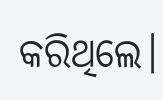କରିଥିଲେ।